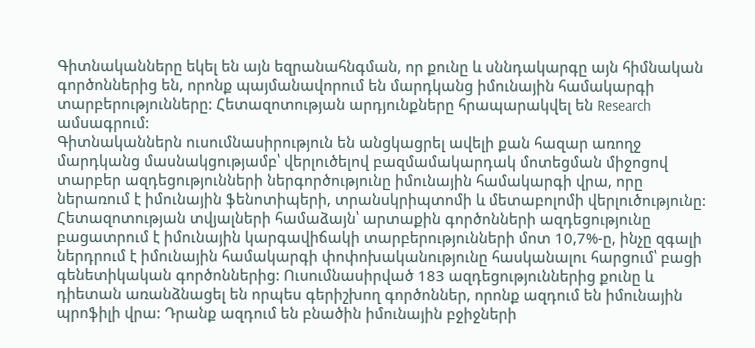Գիտնականները եկել են այն եզրանահնգման, որ քունը և սննդակարգը այն հիմնական գործոններից են, որոնք պայմանավորում են մարդկանց իմունային համակարգի տարբերությունները: Հետազոտության արդյունքները հրապարակվել են Research ամսագրում:
Գիտնականներն ուսումնասիրություն են անցկացրել ավելի քան հազար առողջ մարդկանց մասնակցությամբ՝ վերլուծելով բազմամակարդակ մոտեցման միջոցով տարբեր ազդեցությունների ներգործությունը իմունային համակարգի վրա, որը ներառում է իմունային ֆենոտիպերի, տրանսկրիպտոմի և մետաբոլոմի վերլուծությունը:
Հետազոտության տվյալների համաձայն՝ արտաքին գործոնների ազդեցությունը բացատրում է իմունային կարգավիճակի տարբերությունների մոտ 10,7%-ը, ինչը զգալի ներդրում է իմունային համակարգի փոփոխականությունը հասկանալու հարցում՝ բացի գենետիկական գործոններից: Ուսումնասիրված 183 ազդեցություններից քունը և դիետան առանձնացել են որպես գերիշխող գործոններ, որոնք ազդում են իմունային պրոֆիլի վրա: Դրանք ազդում են բնածին իմունային բջիջների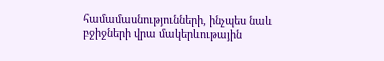համամասնությունների, ինչպես նաև բջիջների վրա մակերևութային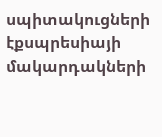սպիտակուցների էքսպրեսիայի մակարդակների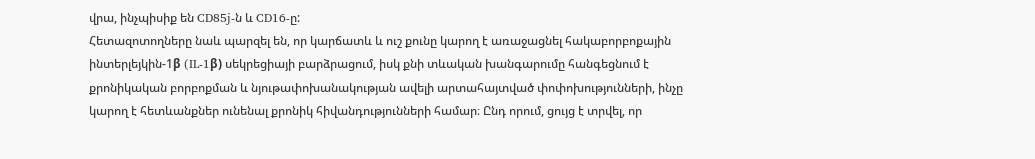վրա, ինչպիսիք են CD85j-ն և CD16-ը:
Հետազոտողները նաև պարզել են, որ կարճատև և ուշ քունը կարող է առաջացնել հակաբորբոքային ինտերլեյկին-1β (IL-1β) սեկրեցիայի բարձրացում, իսկ քնի տևական խանգարումը հանգեցնում է քրոնիկական բորբոքման և նյութափոխանակության ավելի արտահայտված փոփոխությունների, ինչը կարող է հետևանքներ ունենալ քրոնիկ հիվանդությունների համար։ Ընդ որում, ցույց է տրվել, որ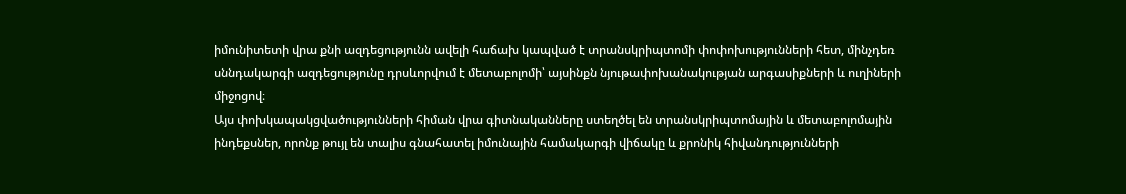իմունիտետի վրա քնի ազդեցությունն ավելի հաճախ կապված է տրանսկրիպտոմի փոփոխությունների հետ, մինչդեռ սննդակարգի ազդեցությունը դրսևորվում է մետաբոլոմի՝ այսինքն նյութափոխանակության արգասիքների և ուղիների միջոցով։
Այս փոխկապակցվածությունների հիման վրա գիտնականները ստեղծել են տրանսկրիպտոմային և մետաբոլոմային ինդեքսներ, որոնք թույլ են տալիս գնահատել իմունային համակարգի վիճակը և քրոնիկ հիվանդությունների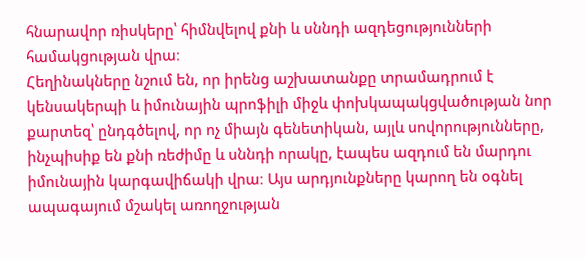հնարավոր ռիսկերը՝ հիմնվելով քնի և սննդի ազդեցությունների համակցության վրա։
Հեղինակները նշում են, որ իրենց աշխատանքը տրամադրում է կենսակերպի և իմունային պրոֆիլի միջև փոխկապակցվածության նոր քարտեզ՝ ընդգծելով, որ ոչ միայն գենետիկան, այլև սովորությունները, ինչպիսիք են քնի ռեժիմը և սննդի որակը, էապես ազդում են մարդու իմունային կարգավիճակի վրա։ Այս արդյունքները կարող են օգնել ապագայում մշակել առողջության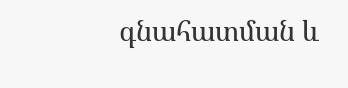գնահատման և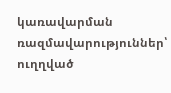կառավարման ռազմավարություններ՝ ուղղված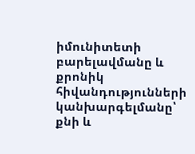իմունիտետի բարելավմանը և քրոնիկ հիվանդությունների կանխարգելմանը՝ քնի և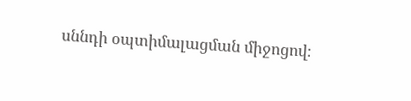սննդի օպտիմալացման միջոցով։